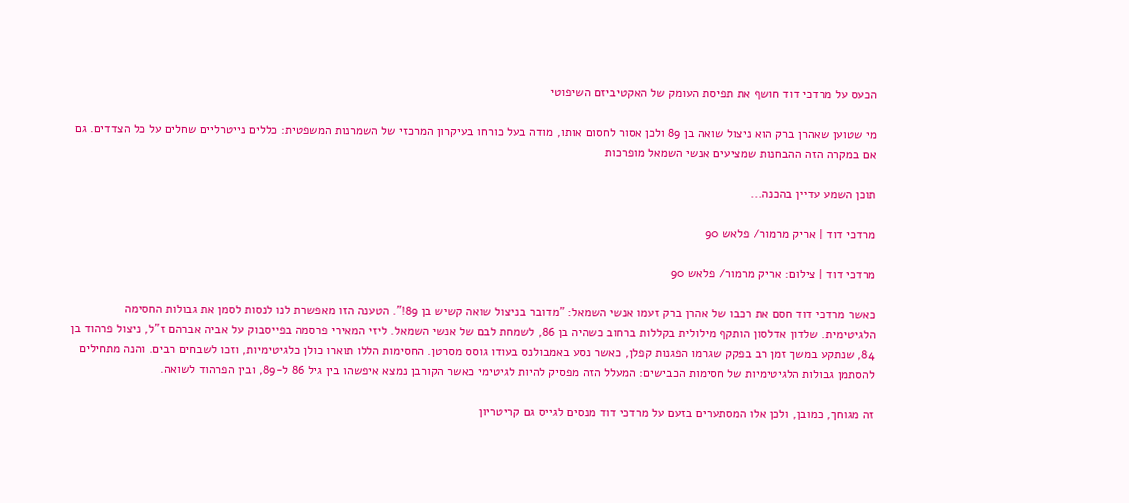הכעס על מרדכי דוד חושף את תפיסת העומק של האקטיביזם השיפוטי

מי שטוען שאהרן ברק הוא ניצול שואה בן 89 ולכן אסור לחסום אותו, מודה בעל כורחו בעיקרון המרכזי של השמרנות המשפטית: כללים נייטרליים שחלים על כל הצדדים. גם אם במקרה הזה ההבחנות שמציעים אנשי השמאל מופרכות

תוכן השמע עדיין בהכנה...

מרדכי דוד | אריק מרמור/ פלאש 90

מרדכי דוד | צילום: אריק מרמור/ פלאש 90

כאשר מרדכי דוד חסם את רכבו של אהרן ברק זעמו אנשי השמאל: "מדובר בניצול שואה קשיש בן 89!". הטענה הזו מאפשרת לנו לנסות לסמן את גבולות החסימה הלגיטימית. שלדון אדלסון הותקף מילולית בקללות ברחוב כשהיה בן 86, לשמחת לבם של אנשי השמאל. ליזי המאירי פרסמה בפייסבוק על אביה אברהם ז"ל, ניצול פרהוד בן 84, שנתקע במשך זמן רב בפקק שגרמו הפגנות קפלן, כאשר נסע באמבולנס בעודו גוסס מסרטן. החסימות הללו תוארו כולן כלגיטימיות, וזכו לשבחים רבים. והנה מתחילים להסתמן גבולות הלגיטימיות של חסימות הכבישים: המעלל הזה מפסיק להיות לגיטימי כאשר הקורבן נמצא איפשהו בין גיל 86 ל-89, ובין הפרהוד לשואה.

זה מגוחך, כמובן, ולכן אלו המסתערים בזעם על מרדכי דוד מנסים לגייס גם קריטריון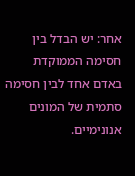אחר: יש הבדל בין חסימה הממוקדת באדם אחד לבין חסימה סתמית של המונים אנונימיים.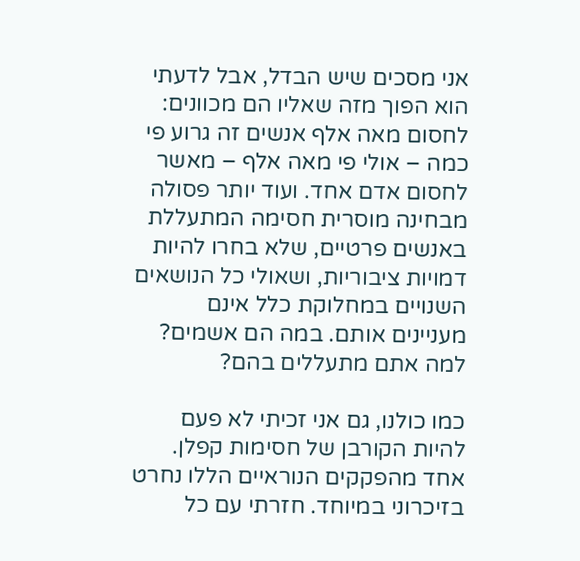אני מסכים שיש הבדל, אבל לדעתי הוא הפוך מזה שאליו הם מכוונים: לחסום מאה אלף אנשים זה גרוע פי כמה – אולי פי מאה אלף – מאשר לחסום אדם אחד. ועוד יותר פסולה מבחינה מוסרית חסימה המתעללת באנשים פרטיים, שלא בחרו להיות דמויות ציבוריות, ושאולי כל הנושאים השנויים במחלוקת כלל אינם מעניינים אותם. במה הם אשמים? למה אתם מתעללים בהם?

כמו כולנו, גם אני זכיתי לא פעם להיות הקורבן של חסימות קפלן. אחד מהפקקים הנוראיים הללו נחרט בזיכרוני במיוחד. חזרתי עם כל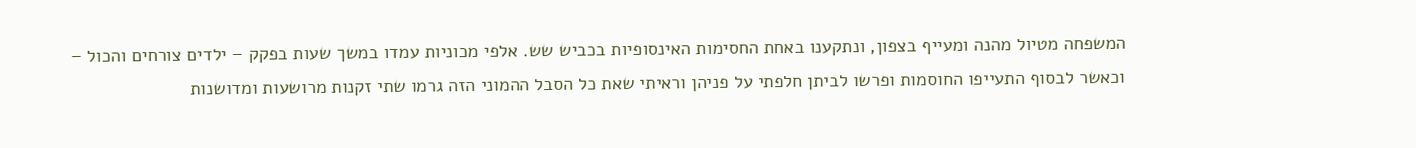המשפחה מטיול מהנה ומעייף בצפון, ונתקענו באחת החסימות האינסופיות בכביש שש. אלפי מכוניות עמדו במשך שעות בפקק – ילדים צורחים והכול – וכאשר לבסוף התעייפו החוסמות ופרשו לביתן חלפתי על פניהן וראיתי שאת כל הסבל ההמוני הזה גרמו שתי זקנות מרושעות ומדושנות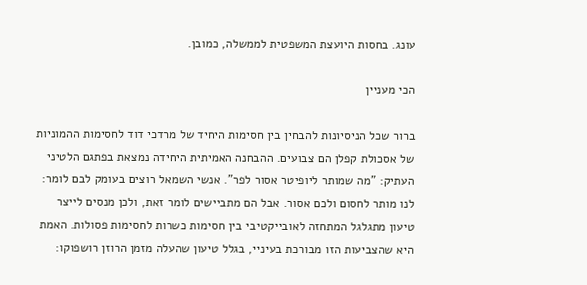עונג. בחסות היועצת המשפטית לממשלה, כמובן.

הכי מעניין

ברור שכל הניסיונות להבחין בין חסימות היחיד של מרדכי דוד לחסימות ההמוניות של אסכולת קפלן הם צבועים. ההבחנה האמיתית היחידה נמצאת בפתגם הלטיני העתיק: "מה שמותר ליופיטר אסור לפר". אנשי השמאל רוצים בעומק לבם לומר: לנו מותר לחסום ולכם אסור. אבל הם מתביישים לומר זאת, ולכן מנסים לייצר טיעון מתגלגל המתחזה לאובייקטיבי בין חסימות כשרות לחסימות פסולות. האמת היא שהצביעות הזו מבורכת בעיניי, בגלל טיעון שהעלה מזמן הרוזן רושפוקו: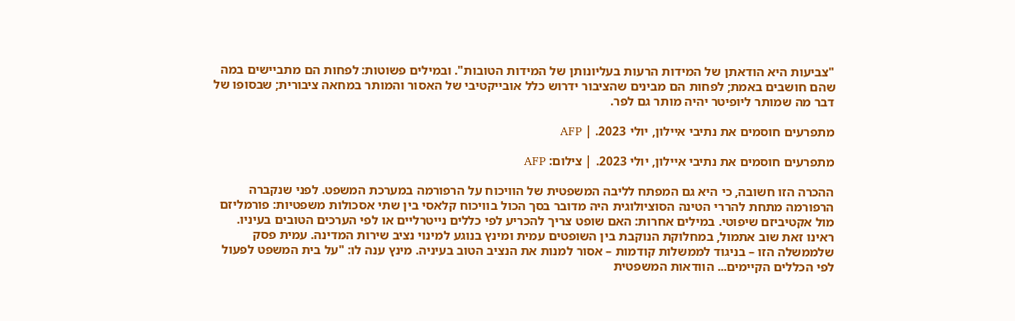"צביעות היא הודאתן של המידות הרעות בעליונותן של המידות הטובות". ובמילים פשוטות: לפחות הם מתביישים במה שהם חושבים באמת; לפחות הם מבינים שהציבור ידרוש כלל אובייקטיבי של האסור והמותר במחאה ציבורית; שבסופו של דבר מה שמותר ליופיטר יהיה מותר גם לפר.

מתפרעים חוסמים את נתיבי איילון, יולי 2023. | AFP

מתפרעים חוסמים את נתיבי איילון, יולי 2023. | צילום: AFP

ההכרה הזו חשובה, כי היא גם המפתח לליבה המשפטית של הוויכוח על הרפורמה במערכת המשפט. לפני שנקברה הרפורמה מתחת להררי הטינה הסוציולוגית היה מדובר בסך הכול בוויכוח קלאסי בין שתי אסכולות משפטיות: פורמליזם מול אקטיביזם שיפוטי. במילים אחרות: האם שופט צריך להכריע לפי כללים נייטרליים או לפי הערכים הטובים בעיניו. ראינו זאת שוב אתמול, במחלוקת הנוקבת בין השופטים עמית ומינץ בנוגע למינוי נציב שירות המדינה. עמית פסק שלממשלה הזו – בניגוד לממשלות קודמות – אסור למנות את הנציב הטוב בעיניה. מינץ ענה לו: "על בית המשפט לפעול לפי הכללים הקיימים... הוודאות המשפטית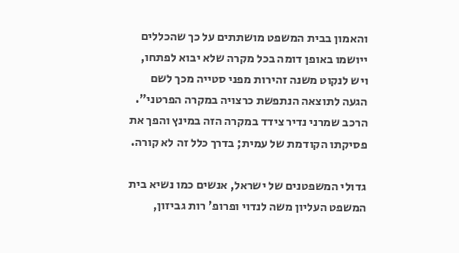והאמון בבית המשפט מושתתים על כך שהכללים ייושמו באופן דומה בכל מקרה שלא יבוא לפתחו, ויש לנקוט משנה זהירות מפני סטייה מכך לשם הגעה לתוצאה הנתפשת כרצויה במקרה הפרטני". הרכב שמרני נדיר צידד במקרה הזה במינץ והפך את פסיקתו הקודמת של עמית; בדרך כלל זה לא קורה.

גדולי המשפטנים של ישראל, אנשים כמו נשיא בית המשפט העליון משה לנדוי ופרופ' רות גביזון,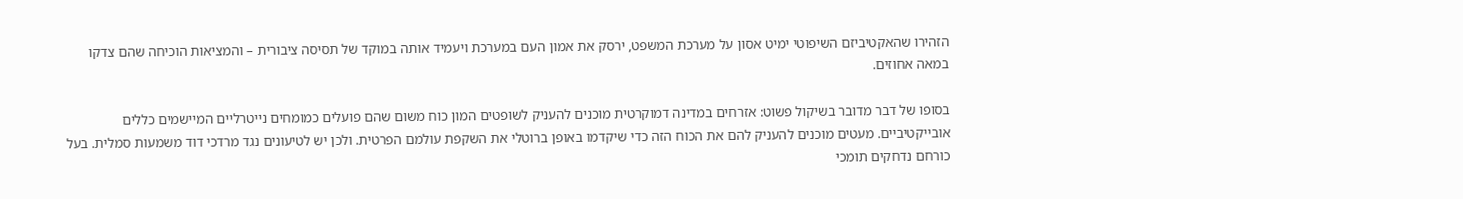הזהירו שהאקטיביזם השיפוטי ימיט אסון על מערכת המשפט, ירסק את אמון העם במערכת ויעמיד אותה במוקד של תסיסה ציבורית – והמציאות הוכיחה שהם צדקו במאה אחוזים.

בסופו של דבר מדובר בשיקול פשוט: אזרחים במדינה דמוקרטית מוכנים להעניק לשופטים המון כוח משום שהם פועלים כמומחים נייטרליים המיישמים כללים אובייקטיביים. מעטים מוכנים להעניק להם את הכוח הזה כדי שיקדמו באופן ברוטלי את השקפת עולמם הפרטית. ולכן יש לטיעונים נגד מרדכי דוד משמעות סמלית. בעל כורחם נדחקים תומכי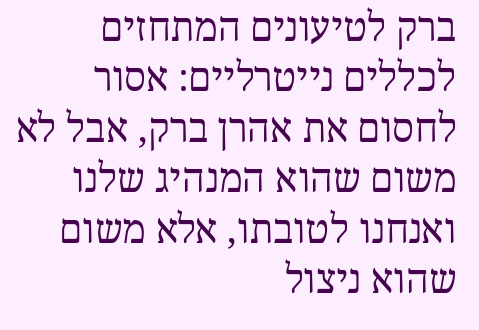ברק לטיעונים המתחזים לכללים נייטרליים: אסור לחסום את אהרן ברק, אבל לא משום שהוא המנהיג שלנו ואנחנו לטובתו, אלא משום שהוא ניצול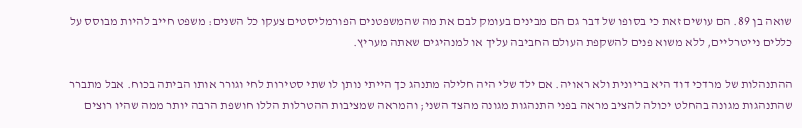שואה בן 89. הם עושים זאת כי בסופו של דבר גם הם מבינים בעומק לבם את מה שהמשפטנים הפורמליסטים צעקו כל השנים: משפט חייב להיות מבוסס על כללים נייטרליים, ללא משוא פנים להשקפת העולם החביבה עליך או למנהיגים שאתה מעריץ.

ההתנהלות של מרדכי דוד היא בריונית ולא ראויה. אם ילד שלי היה חלילה מתנהג כך הייתי נותן לו שתי סטירות לחי וגורר אותו הביתה בכוח. אבל מתברר שהתנהגות מגונה בהחלט יכולה להציב מראה בפני התנהגות מגונה מהצד השני; והמראה שמציבות ההטרלות הללו חושפת הרבה יותר ממה שהיו רוצים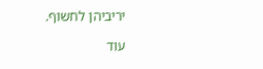יריביהן לחשוף.

עוד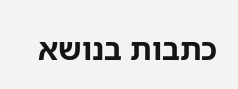כתבות בנושא